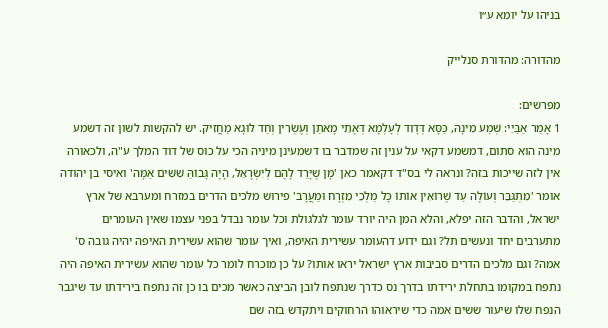בניהו על יומא ע״ו

מהדורה: מהדורת סנלייק

מפרשים:
1 אָמַר אַבַּיֵי: שְׁמַע מִינָהּ, כַּסָּא דְּדָוִד לְעָלְמָא דְּאָתֵי מָאתַן וְעֶשְׂרִין וְחַד לוּגָא מַחֲזִיק. יש להקשות לשון זה דשמע מינה הוא סתום, דמשמע דקאי על ענין זה שמדבר בו דשמעינן מיניה הכי על כוס של דוד המלך ע"ה, ולכאורה אין לזה שייכות בזה? ונראה לי בס"ד דקאמר כאן 'מָן שֶׁיָּרַד לָהֶם לְיִשְׂרָאֵל, הָיָה גָּבוֹהַּ שִׁשִּׁים אַמָּה' ואיסי בן יהודה אומר 'מִתְגַּבֵּר וְעוֹלֶה עַד שֶׁרוֹאִין אוֹתוֹ כָּל מַלְכֵי מִזְרָח וּמַעֲרָב' פירוש מלכים הדרים במזרח ומערבא של ארץ ישראל, והדבר הזה יפלא, והלא המן היה יורד עומר לגלגולת וכל עומר נבדל בפני עצמו שאין העומרים מתערבים יחד ונעשים תל? וגם ידוע דהעומר עשירית האיפה, ואיך עומר שהוא עשירית האיפה יהיה גובה ס' אמה? וגם מלכים הדרים סביבות ארץ ישראל יראו אותו? על כן מוכרח לומר כל עומר שהוא עשירית האיפה היה נתפח במקומו בתחלת ירידתו בדרך נס כדרך שנתפח לובן הביצה כאשר מכים בו כן זה נתפח בירידתו עד שיגבר הנפח שלו שיעור ששים אמה כדי שיראוהו הרחוקים ויתקדש בזה שם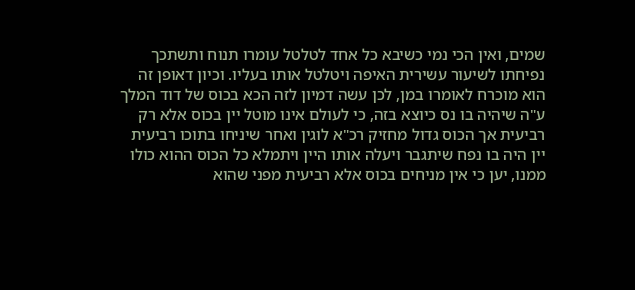שמים, ואין הכי נמי כשיבא כל אחד לטלטל עומרו תנוח ותשתכך נפיחתו לשיעור עשירית האיפה ויטלטל אותו בעליו. וכיון דאופן זה הוא מוכרח לאומרו במן, לכן עשה דמיון לזה הכא בכוס של דוד המלך ע"ה שיהיה בו נס כיוצא בזה, כי לעולם אינו מוטל יין בכוס אלא רק רביעית אך הכוס גדול מחזיק רכ"א לוגין ואחר שיניחו בתוכו רביעית יין היה בו נפח שיתגבר ויעלה אותו היין ויתמלא כל הכוס ההוא כולו ממנו, יען כי אין מניחים בכוס אלא רביעית מפני שהוא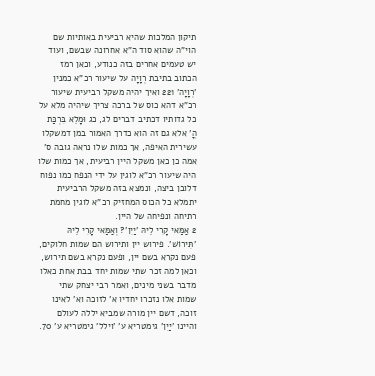תיקון המלכות שהיא רביעית באותיות שם הוי"ה שהוא סוד ה"א אחרונה שבשם, ועוד יש טעמים אחרים בזה כנודע, וכאן רמז הכתוב בתיבת רְוָיָה על שיעור רכ"א כמנין 'רְוָיָה' 221 ואיך יהיה משקל רביעית שיעור רכ"א דהא כוס של ברכה צריך שיהיה מלא על כל גדותיו דכתיב דברים לג, כג וּמָלֵא בִּרְכַּת הֳ' אלא גם זה הוא כדרך האמור במן דמשקלו עשירית האיפה, אך כמות שלו נראה גובה ס' אמה כן כאן משקל היין רביעית, אך כמות שלו היה שיעור רכ"א לוגין על ידי הנפח כמו נפוח דלובן ביצה, ונמצא בזה משקל הרביעית יתמלא כל הכוס המחזיק רכ"א לוגין מחמת רתיחה ונפיחה של היין.
2 אַמַּאי קָרִי לֵיהּ 'יַיִן'? וְאַמַּאי קָרִי לֵיהּ 'תִּירוֹשׁ'. פירוש יין ותירוש הם שמות חלוקים, פעם נקרא בשם יין, ופעם נקרא בשם תירוש, וכאן למה זכר שתי שמות יחד בבת אחת כאלו מדבר בשני מינים, ואמר רבי יצחק שתי שמות אלו נזכרו יחדיו א' לזוכה וא' לאינו זוכה, דשם יין מורה שמביא יללה לעולם והיינו 'יַיִן' גימטריא ע' 'וילל' גימטריא ע' 70.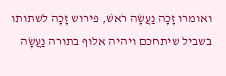ואומרו זָכָה נַעֲשָׂה רֹאשׁ, פירוש זָכָה לשתותו בשביל שיתחכם ויהיה אלוף בתורה נַעֲשָׂה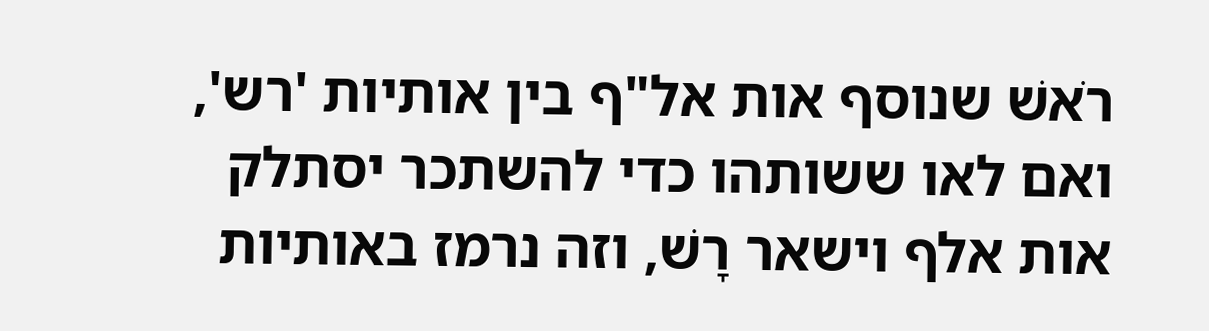רֹאשׁ שנוסף אות אל"ף בין אותיות 'רש', ואם לאו ששותהו כדי להשתכר יסתלק אות אלף וישאר רָשׁ, וזה נרמז באותיות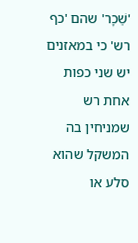'שֵׁכָר' שהם 'כף רש' כי במאזנים יש שני כפות אחת רש שמניחין בה המשקל שהוא סלע או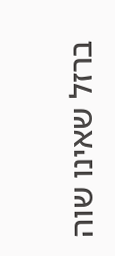ברזל שאינו שוה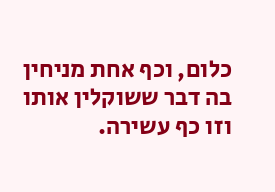כלום, וכף אחת מניחין בה דבר ששוקלין אותו וזו כף עשירה.